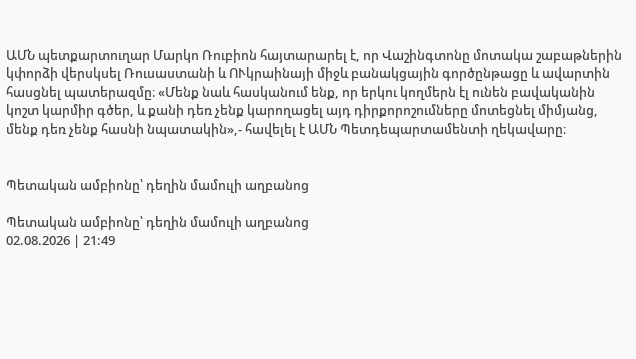ԱՄՆ պետքարտուղար Մարկո Ռուբիոն հայտարարել է, որ Վաշինգտոնը մոտակա շաբաթներին կփորձի վերսկսել Ռուսաստանի և ՈՒկրաինայի միջև բանակցային գործընթացը և ավարտին հասցնել պատերազմը։ «Մենք նաև հասկանում ենք, որ երկու կողմերն էլ ունեն բավականին կոշտ կարմիր գծեր, և քանի դեռ չենք կարողացել այդ դիրքորոշումները մոտեցնել միմյանց, մենք դեռ չենք հասնի նպատակին»,- հավելել է ԱՄՆ Պետդեպարտամենտի ղեկավարը։


Պետական ամբիոնը՝ դեղին մամուլի աղբանոց

Պետական ամբիոնը՝ դեղին մամուլի աղբանոց
02.08.2026 | 21:49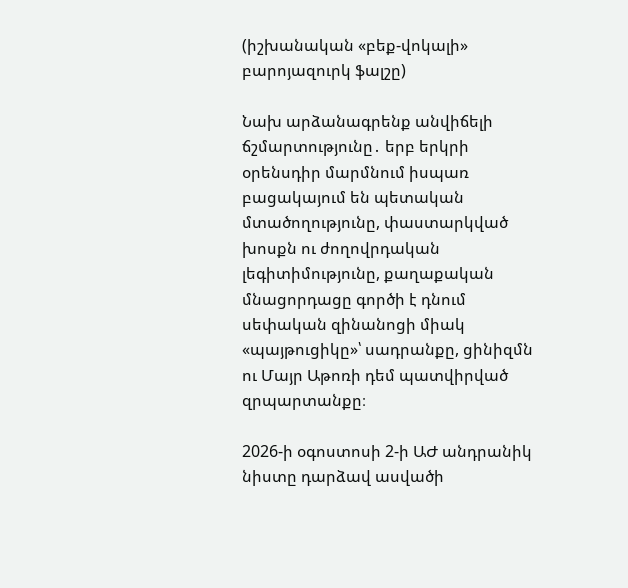(իշխանական «բեք-վոկալի» բարոյազուրկ ֆալշը)

Նախ արձանագրենք անվիճելի ճշմարտությունը․ երբ երկրի օրենսդիր մարմնում իսպառ բացակայում են պետական մտածողությունը, փաստարկված խոսքն ու ժողովրդական լեգիտիմությունը, քաղաքական մնացորդացը գործի է դնում սեփական զինանոցի միակ «պայթուցիկը»՝ սադրանքը, ցինիզմն ու Մայր Աթոռի դեմ պատվիրված զրպարտանքը։

2026-ի օգոստոսի 2-ի ԱԺ անդրանիկ նիստը դարձավ ասվածի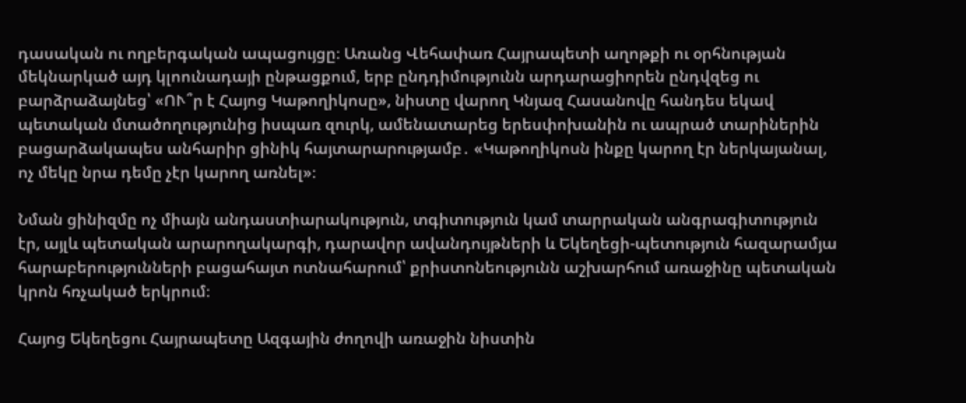դասական ու ողբերգական ապացույցը։ Առանց Վեհափառ Հայրապետի աղոթքի ու օրհնության մեկնարկած այդ կլոունադայի ընթացքում, երբ ընդդիմությունն արդարացիորեն ընդվզեց ու բարձրաձայնեց՝ «ՈՒ՞ր է Հայոց Կաթողիկոսը», նիստը վարող Կնյազ Հասանովը հանդես եկավ պետական մտածողությունից իսպառ զուրկ, ամենատարեց երեսփոխանին ու ապրած տարիներին բացարձակապես անհարիր ցինիկ հայտարարությամբ․ «Կաթողիկոսն ինքը կարող էր ներկայանալ, ոչ մեկը նրա դեմը չէր կարող առնել»։

Նման ցինիզմը ոչ միայն անդաստիարակություն, տգիտություն կամ տարրական անգրագիտություն էր, այլև պետական արարողակարգի, դարավոր ավանդույթների և Եկեղեցի-պետություն հազարամյա հարաբերությունների բացահայտ ոտնահարում՝ քրիստոնեությունն աշխարհում առաջինը պետական կրոն հռչակած երկրում։

Հայոց Եկեղեցու Հայրապետը Ազգային ժողովի առաջին նիստին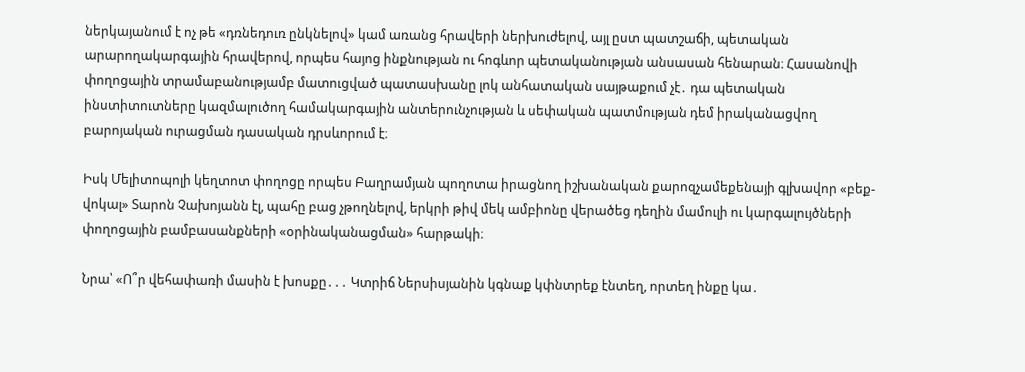ներկայանում է ոչ թե «դռնեդուռ ընկնելով» կամ առանց հրավերի ներխուժելով, այլ ըստ պատշաճի, պետական արարողակարգային հրավերով, որպես հայոց ինքնության ու հոգևոր պետականության անսասան հենարան։ Հասանովի փողոցային տրամաբանությամբ մատուցված պատասխանը լոկ անհատական սայթաքում չէ․ դա պետական ինստիտուտները կազմալուծող համակարգային անտերունչության և սեփական պատմության դեմ իրականացվող բարոյական ուրացման դասական դրսևորում է։

Իսկ Մելիտոպոլի կեղտոտ փողոցը որպես Բաղրամյան պողոտա իրացնող իշխանական քարոզչամեքենայի գլխավոր «բեք-վոկալ» Տարոն Չախոյանն էլ, պահը բաց չթողնելով, երկրի թիվ մեկ ամբիոնը վերածեց դեղին մամուլի ու կարգալույծների փողոցային բամբասանքների «օրինականացման» հարթակի։

Նրա՝ «Ո՞ր վեհափառի մասին է խոսքը․․․ Կտրիճ Ներսիսյանին կգնաք կփնտրեք էնտեղ, որտեղ ինքը կա․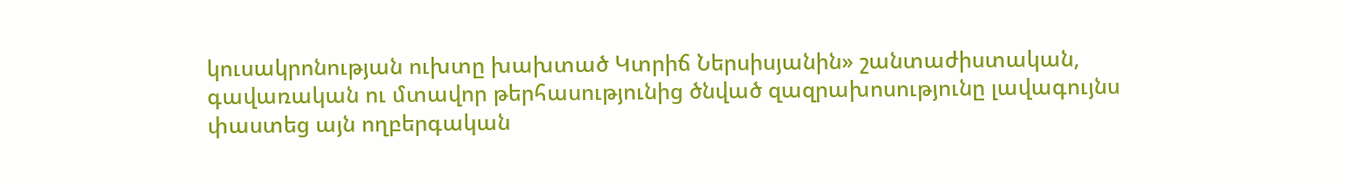կուսակրոնության ուխտը խախտած Կտրիճ Ներսիսյանին» շանտաժիստական, գավառական ու մտավոր թերհասությունից ծնված զազրախոսությունը լավագույնս փաստեց այն ողբերգական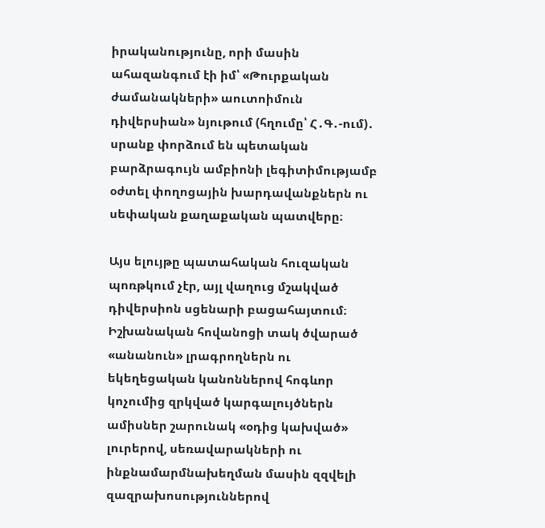իրականությունը, որի մասին ահազանգում էի իմ՝ «Թուրքական ժամանակների» աուտոիմուն դիվերսիան» նյութում (հղումը՝ Հ․Գ․-ում)․ սրանք փորձում են պետական բարձրագույն ամբիոնի լեգիտիմությամբ օժտել փողոցային խարդավանքներն ու սեփական քաղաքական պատվերը։

Այս ելույթը պատահական հուզական պոռթկում չէր, այլ վաղուց մշակված դիվերսիոն սցենարի բացահայտում։ Իշխանական հովանոցի տակ ծվարած «անանուն» լրագրողներն ու եկեղեցական կանոններով հոգևոր կոչումից զրկված կարգալույծներն ամիսներ շարունակ «օդից կախված» լուրերով, սեռավարակների ու ինքնամարմնախեղման մասին զզվելի զազրախոսություններով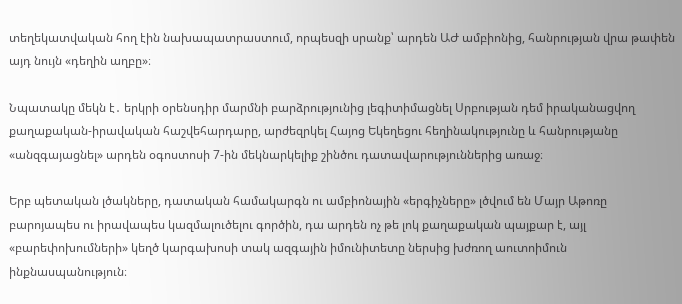տեղեկատվական հող էին նախապատրաստում, որպեսզի սրանք՝ արդեն ԱԺ ամբիոնից, հանրության վրա թափեն այդ նույն «դեղին աղբը»։

Նպատակը մեկն է․ երկրի օրենսդիր մարմնի բարձրությունից լեգիտիմացնել Սրբության դեմ իրականացվող քաղաքական-իրավական հաշվեհարդարը, արժեզրկել Հայոց Եկեղեցու հեղինակությունը և հանրությանը «անզգայացնել» արդեն օգոստոսի 7-ին մեկնարկելիք շինծու դատավարություններից առաջ։

Երբ պետական լծակները, դատական համակարգն ու ամբիոնային «երգիչները» լծվում են Մայր Աթոռը բարոյապես ու իրավապես կազմալուծելու գործին, դա արդեն ոչ թե լոկ քաղաքական պայքար է, այլ «բարեփոխումների» կեղծ կարգախոսի տակ ազգային իմունիտետը ներսից խժռող աուտոիմուն ինքնասպանություն։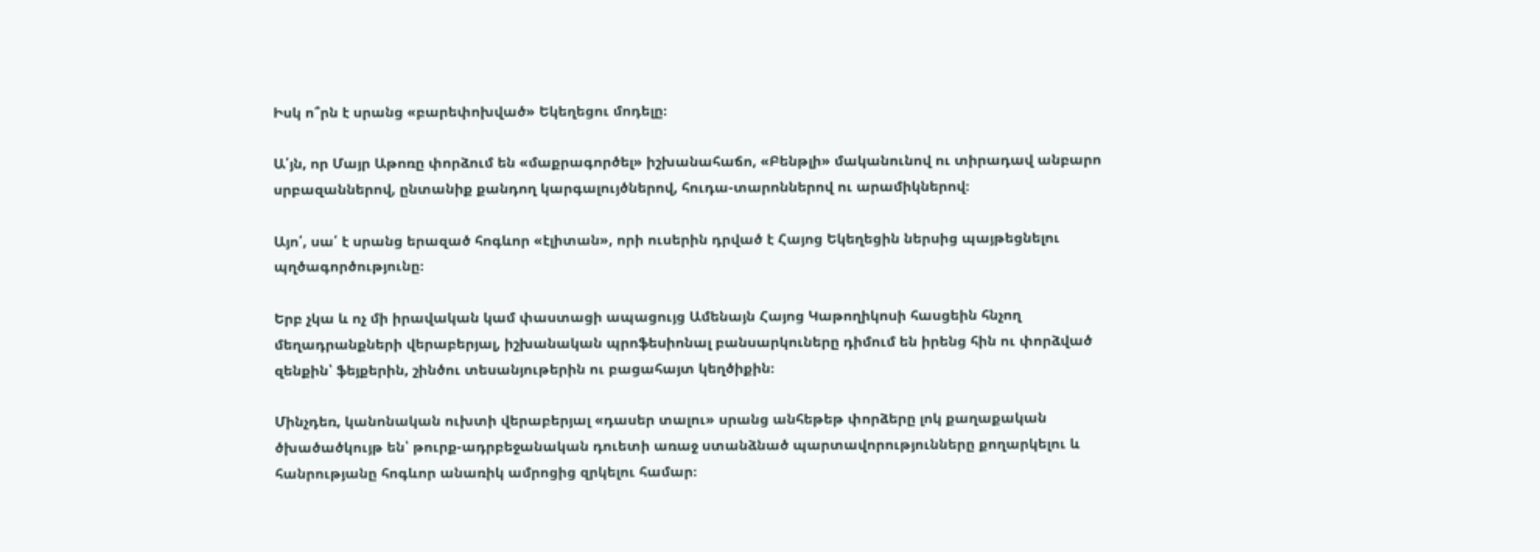Իսկ ո՞րն է սրանց «բարեփոխված» Եկեղեցու մոդելը։

Ա՛յն, որ Մայր Աթոռը փորձում են «մաքրագործել» իշխանահաճո, «Բենթլի» մականունով ու տիրադավ անբարո սրբազաններով, ընտանիք քանդող կարգալույծներով, հուդա-տարոններով ու արամիկներով։

Այո՛, սա՛ է սրանց երազած հոգևոր «էլիտան», որի ուսերին դրված է Հայոց Եկեղեցին ներսից պայթեցնելու պղծագործությունը։

Երբ չկա և ոչ մի իրավական կամ փաստացի ապացույց Ամենայն Հայոց Կաթողիկոսի հասցեին հնչող մեղադրանքների վերաբերյալ, իշխանական պրոֆեսիոնալ բանսարկուները դիմում են իրենց հին ու փորձված զենքին՝ ֆեյքերին, շինծու տեսանյութերին ու բացահայտ կեղծիքին։

Մինչդեռ, կանոնական ուխտի վերաբերյալ «դասեր տալու» սրանց անհեթեթ փորձերը լոկ քաղաքական ծխածածկույթ են՝ թուրք-ադրբեջանական դուետի առաջ ստանձնած պարտավորությունները քողարկելու և հանրությանը հոգևոր անառիկ ամրոցից զրկելու համար։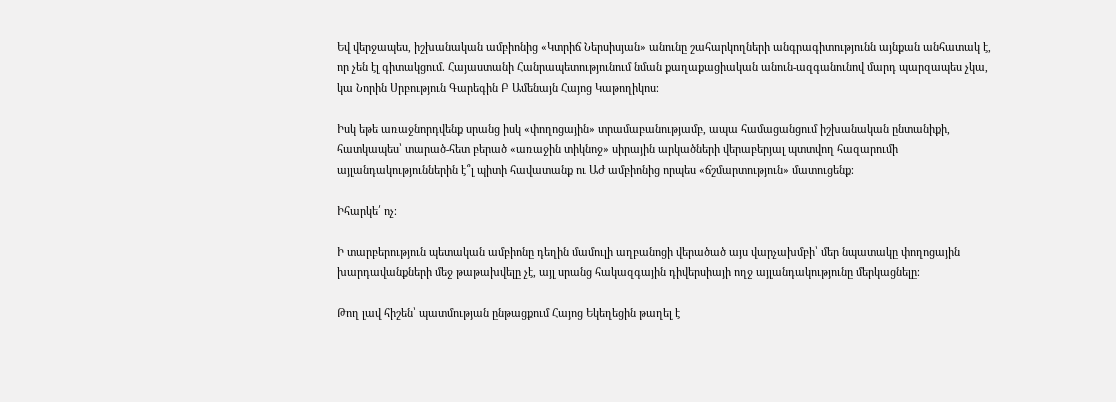Եվ վերջապես, իշխանական ամբիոնից «Կտրիճ Ներսիսյան» անունը շահարկողների անգրագիտությունն այնքան անհատակ է, որ չեն էլ գիտակցում․ Հայաստանի Հանրապետությունում նման քաղաքացիական անուն-ազգանունով մարդ պարզապես չկա, կա Նորին Սրբություն Գարեգին Բ Ամենայն Հայոց Կաթողիկոս։

Իսկ եթե առաջնորդվենք սրանց իսկ «փողոցային» տրամաբանությամբ, ապա համացանցում իշխանական ընտանիքի, հատկապես՝ տարած-հետ բերած «առաջին տիկնոջ» սիրային արկածների վերաբերյալ պտտվող հազարումի այլանդակություններին է՞լ պիտի հավատանք ու ԱԺ ամբիոնից որպես «ճշմարտություն» մատուցենք։

Իհարկե՛ ոչ։

Ի տարբերություն պետական ամբիոնը դեղին մամուլի աղբանոցի վերածած այս վարչախմբի՝ մեր նպատակը փողոցային խարդավանքների մեջ թաթախվելը չէ, այլ սրանց հակազգային դիվերսիայի ողջ այլանդակությունը մերկացնելը։

Թող լավ հիշեն՝ պատմության ընթացքում Հայոց Եկեղեցին թաղել է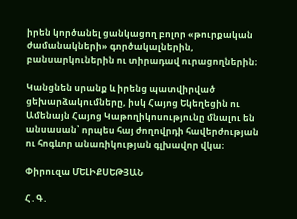իրեն կործանել ցանկացող բոլոր «թուրքական ժամանակների» գործակալներին, բանսարկուներին ու տիրադավ ուրացողներին։

Կանցնեն սրանք և իրենց պատվիրված ցեխարձակումները, իսկ Հայոց Եկեղեցին ու Ամենայն Հայոց Կաթողիկոսությունը մնալու են անսասան՝ որպես հայ ժողովրդի հավերժության ու հոգևոր անառիկության գլխավոր վկա։

Փիրուզա ՄԵԼԻՔՍԵԹՅԱՆ

Հ․Գ․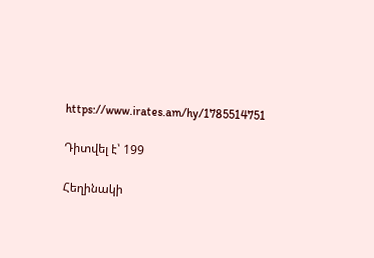https://www.irates.am/hy/1785514751

Դիտվել է՝ 199

Հեղինակի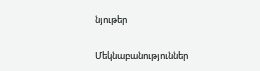նյութեր

Մեկնաբանություններ